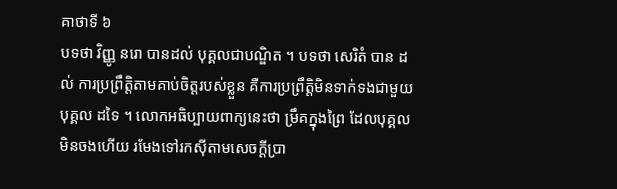គាថាទី ៦
បទថា វិញ្ញូ នរោ បានដល់ បុគ្គលជាបណ្ឌិត ។ បទថា សេរិតំ បាន ដល់ ការប្រព្រឹត្តិតាមគាប់ចិត្តរបស់ខ្លួន គឺការប្រព្រឹត្តិមិនទាក់ទងជាមួយបុគ្គល ដទៃ ។ លោកអធិប្បាយពាក្យនេះថា ម្រឹគក្នុងព្រៃ ដែលបុគ្គលមិនចងហើយ រមែងទៅរកស៊ីតាមសេចក្តីប្រា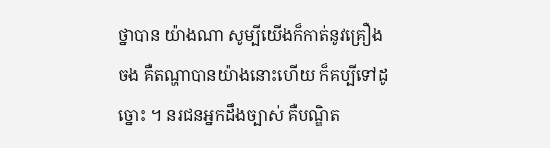ថ្នាបាន យ៉ាងណា សូម្បីយើងក៏កាត់នូវគ្រឿង ចង គឺតណ្ហាបានយ៉ាងនោះហើយ ក៏គប្បីទៅដូច្នោះ ។ នរជនអ្នកដឹងច្បាស់ គឺបណ្ឌិត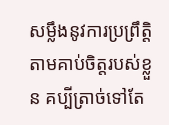សម្លឹងនូវការប្រព្រឹត្តិតាមគាប់ចិត្តរបស់ខ្លួន គប្បីត្រាច់ទៅតែ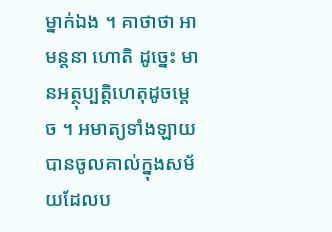ម្នាក់ឯង ។ គាថាថា អាមន្តនា ហោតិ ដូច្នេះ មានអត្ថុប្បត្តិហេតុដូចម្តេច ។ អមាត្យទាំងឡាយ បានចូលគាល់ក្នុងសម័យដែលប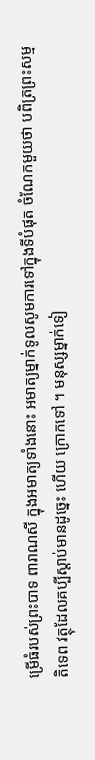ម្រើធំរបស់ព្រះបាទ ពារាណសី ក្នុងអមាត្យទាំងនោះ អមាត្យម្នាក់ទូលសូមការទៅក្នុងទីបំផុត ចំណែកមួយថា បពិត្រព្រះសម្មតិទេព វត្ថុដែលគប្បីស្តាប់មានដូច្នេះ ហើយ ក្រោកទៅ ។ មនុស្សម្នាក់ទៀ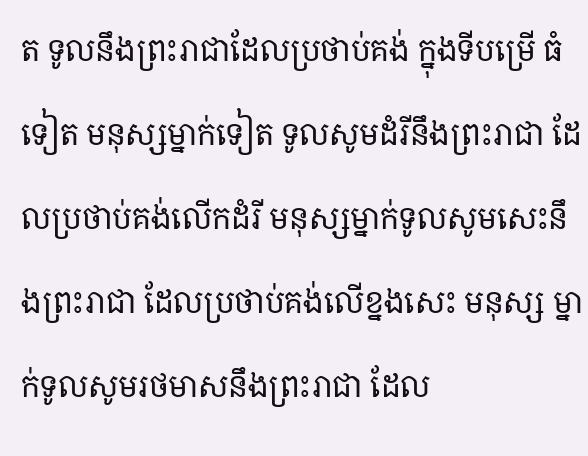ត ទូលនឹងព្រះរាជាដែលប្រថាប់គង់ ក្នុងទីបម្រើ ធំទៀត មនុស្សម្នាក់ទៀត ទូលសូមដំរីនឹងព្រះរាជា ដែលប្រថាប់គង់លើកដំរី មនុស្សម្នាក់ទូលសូមសេះនឹងព្រះរាជា ដែលប្រថាប់គង់លើខ្នងសេះ មនុស្ស ម្នាក់ទូលសូមរថមាសនឹងព្រះរាជា ដែល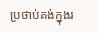ប្រថាប់គង់ក្នុងរ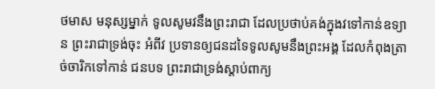ថមាស មនុស្សម្នាក់ ទូលសូមវនឹងព្រះរាជា ដែលប្រថាប់គង់ក្នុងវទៅកាន់ឧទ្យាន ព្រះរាជាទ្រង់ចុះ អំពីវ ប្រទានឲ្យជនដទៃទូលសូមនឹងព្រះអង្គ ដែលកំពុងត្រាច់ចារិកទៅកាន់ ជនបទ ព្រះរាជាទ្រង់ស្តាប់ពាក្យ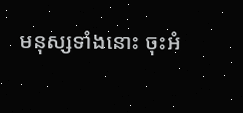មនុស្សទាំងនោះ ចុះអំ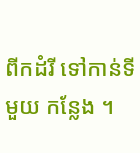ពីកដំរី ទៅកាន់ទីមួយ កន្លែង ។